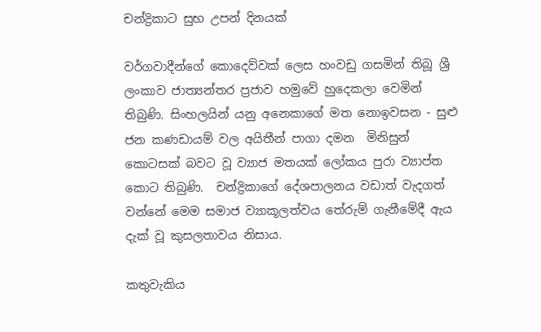චන්ද්‍රිකාට සුභ උපන් දිනයක්

වර්ගවාදීන්ගේ කොදෙව්වක් ලෙස හංවඩු ගසමින් තිබූ ශ්‍රී ලංකාව ජාත්‍යන්තර ප්‍රජාව හමුවේ හුදෙකලා වෙමින් තිබුණි. සිංහලයින් යනු අනෙකාගේ මත නොඉවසන - සුළු ජන කණඩායම් වල අයිතීන් පාගා දමන  මිනිසුන් කොටසක් බවට වූ ව්‍යාජ මතයක් ලෝකය පුරා ව්‍යාප්ත කොට තිබුණි.  චන්ද්‍රිකාගේ දේශපාලනය වඩාත් වැදගත් වන්නේ මෙම සමාජ ව්‍යාකූලත්වය තේරුම් ගැනීමේදී ඇය දැක් වූ කුසලතාවය නිසාය.

කතුවැකිය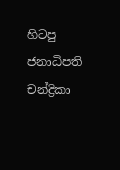හිටපු ජනාධිපති චන්ද්‍රිකා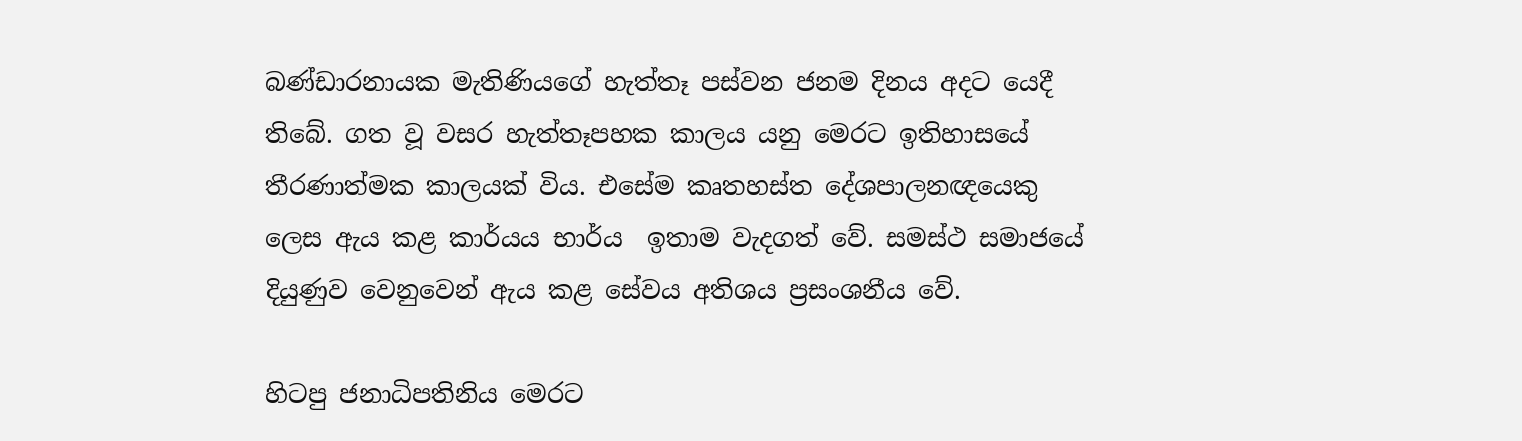බණ්ඩාරනායක මැතිණියගේ හැත්තෑ පස්වන ජනම දිනය අදට යෙදී තිබේ. ගත වූ වසර හැත්තෑපහක කාලය යනු මෙරට ඉතිහාසයේ තීරණාත්මක කාලයක් විය. එසේම කෘතහස්ත දේශපාලනඥයෙකු ලෙස ඇය කළ කාර්යය භාර්ය  ඉතාම වැදගත් වේ. සමස්ථ සමාජයේ දියුණුව වෙනුවෙන් ඇය කළ සේවය අතිශය ප්‍රසංශනීය වේ.

හිටපු ජනාධිපතිනිය මෙරට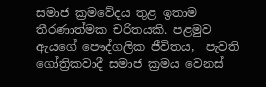සමාජ ක්‍රමවේදය තුළ ඉතාම තීරණාත්මක චරිතයකි. පළමුව ඇයගේ පෞද්ගලික ජීවිතය,  පැවති ගෝත්‍රිකවාදී සමාජ ක්‍රමය වෙනස්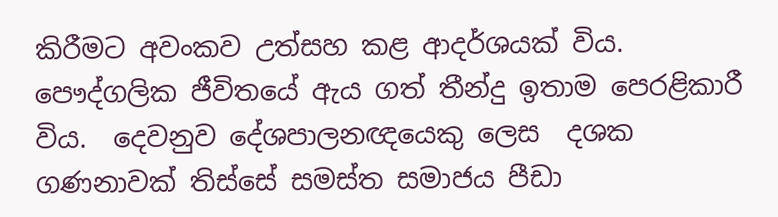කිරීමට අවංකව උත්සහ කළ ආදර්ශයක් විය. පෞද්ගලික ජීවිතයේ ඇය ගත් තීන්දු ඉතාම පෙරළිකාරී විය.  දෙවනුව දේශපාලනඥයෙකු ලෙස  දශක ගණනාවක් තිස්සේ සමස්ත සමාජය පීඩා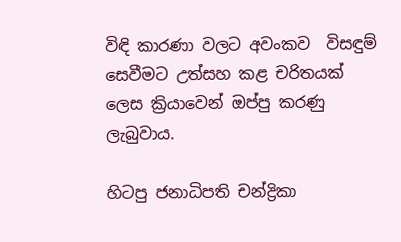විඳි කාරණා වලට අවංකව  විසඳුම් සෙවීමට උත්සහ කළ චරිතයක් ලෙස ක්‍රියාවෙන් ඔප්පු කරණු ලැබුවාය.

හිටපු ජනාධිපති චන්ද්‍රිකා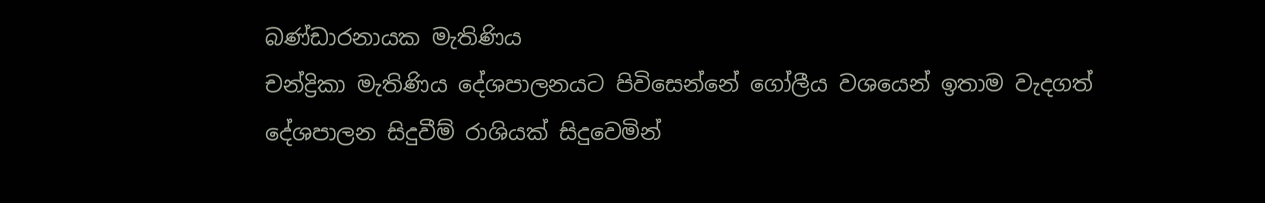බණ්ඩාරනායක මැතිණිය
චන්ද්‍රිකා මැතිණිය දේශපාලනයට පිවිසෙන්නේ ගෝලීය වශයෙන් ඉතාම වැදගත් දේශපාලන සිදුවීම් රාශියක් සිදුවෙමින්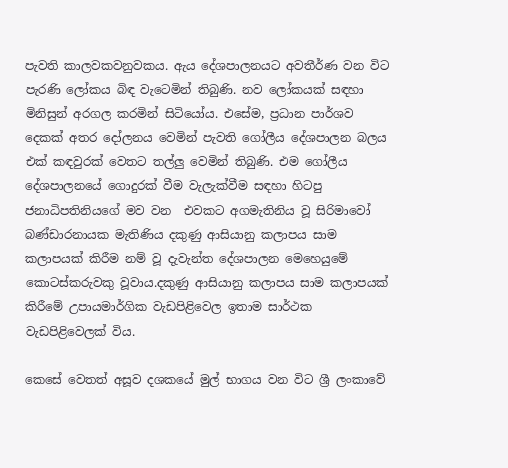පැවති කාලවකවනුවකය. ඇය දේශපාලනයට අවතීර්ණ වන විට පැරණි ලෝකය බිඳ වැටෙමින් තිබුණි. නව ලෝකයක් සඳහා මිනිසුන් අරගල කරමින් සිටියෝය. එසේම, ප්‍රධාන පාර්ශව දෙකක් අතර දෝලනය වෙමින් පැවති ගෝලීය දේශපාලන බලය එක් කඳවුරක් වෙතට තල්ලු වෙමින් තිබුණි. එම ගෝලීය දේශපාලනයේ ගොදුරක් වීම වැලැක්වීම සඳහා හිටපු ජනාධිපතිනියගේ මව වන  එවකට අගමැතිනිය වූ සිරිමාවෝ බණ්ඩාරනායක මැතිණිය දකුණු ආසියානු කලාපය සාම කලාපයක් කිරීම නම් වූ දැවැන්ත දේශපාලන මෙහෙයුමේ කොටස්කරුවකු වූවාය.දකුණු ආසියානු කලාපය සාම කලාපයක් කිරීමේ උපායමාර්ගික වැඩපිළිවෙල ඉතාම සාර්ථක  වැඩපිළිවෙලක් විය.

කෙසේ වෙතත් අසූව දශකයේ මුල් භාගය වන විට ශ්‍රී ලංකාවේ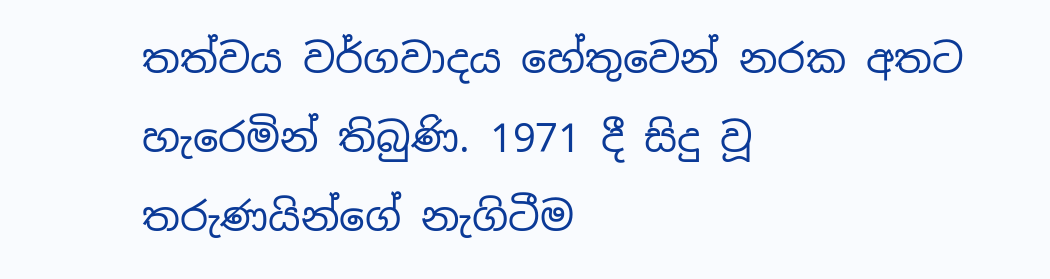තත්වය වර්ගවාදය හේතුවෙන් නරක අතට හැරෙමින් තිබුණි. 1971 දී සිදු වූ තරුණයින්ගේ නැගිටීම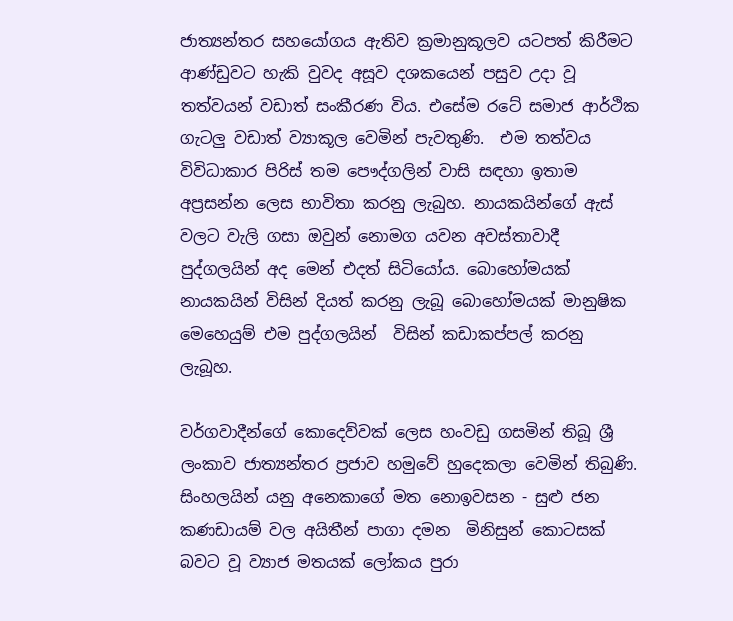ජාත්‍යන්තර සහයෝගය ඇතිව ක්‍රමානුකූලව යටපත් කිරීමට ආණ්ඩුවට හැකි වුවද අසූව දශකයෙන් පසුව උදා වූ තත්වයන් වඩාත් සංකීරණ විය. එසේම රටේ සමාජ ආර්ථික ගැටලු වඩාත් ව්‍යාකූල වෙමින් පැවතුණි.  එම තත්වය විවිධාකාර පිරිස් තම පෞද්ගලින් වාසි සඳහා ඉතාම අප්‍රසන්න ලෙස භාවිතා කරනු ලැබුහ. නායකයින්ගේ ඇස් වලට වැලි ගසා ඔවුන් නොමග යවන අවස්තාවාදී  පුද්ගලයින් අද මෙන් එදත් සිටියෝය. බොහෝමයක් නායකයින් විසින් දියත් කරනු ලැබූ බොහෝමයක් මානුෂික මෙහෙයුම් එම පුද්ගලයින්  විසින් කඩාකප්පල් කරනු ලැබූහ.

වර්ගවාදීන්ගේ කොදෙව්වක් ලෙස හංවඩු ගසමින් තිබූ ශ්‍රී ලංකාව ජාත්‍යන්තර ප්‍රජාව හමුවේ හුදෙකලා වෙමින් තිබුණි. සිංහලයින් යනු අනෙකාගේ මත නොඉවසන - සුළු ජන කණඩායම් වල අයිතීන් පාගා දමන  මිනිසුන් කොටසක් බවට වූ ව්‍යාජ මතයක් ලෝකය පුරා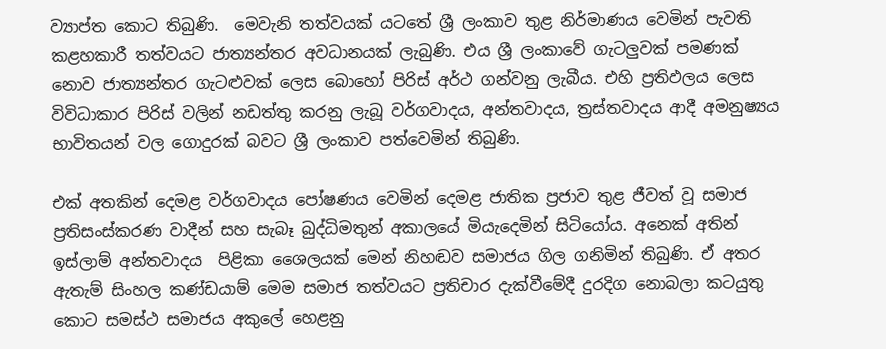ව්‍යාප්ත කොට තිබුණි.  මෙවැනි තත්වයක් යටතේ ශ්‍රී ලංකාව තුළ නිර්මාණය වෙමින් පැවති කළහකාරී තත්වයට ජාත්‍යන්තර අවධානයක් ලැබුණි. එය ශ්‍රී ලංකාවේ ගැටලුවක් පමණක් නොව ජාත්‍යන්තර ගැටළුවක් ලෙස බොහෝ පිරිස් අර්ථ ගන්වනු ලැබීය. එහි ප්‍රතිඵලය ලෙස විවිධාකාර පිරිස් වලින් නඩත්තු කරනු ලැබූ වර්ගවාදය, අන්තවාදය, ත්‍රස්තවාදය ආදී අමනුෂ්‍යය භාවිතයන් වල ගොදුරක් බවට ශ්‍රී ලංකාව පත්වෙමින් තිබුණි.

එක් අතකින් දෙමළ වර්ගවාදය පෝෂණය වෙමින් දෙමළ ජාතික ප්‍රජාව තුළ ජීවත් වූ සමාජ ප්‍රතිසංස්කරණ වාදීන් සහ සැබෑ බුද්ධිමතුන් අකාලයේ මියැදෙමින් සිටියෝය. අනෙක් අතින් ඉස්ලාම් අන්තවාදය  පිළිකා ශෛලයක් මෙන් නිහඬව සමාජය ගිල ගනිමින් තිබුණි. ඒ අතර ඇතැම් සිංහල කණ්ඩයාම් මෙම සමාජ තත්වයට ප්‍රතිචාර දැක්වීමේදී දුරදිග නොබලා කටයුතු කොට සමස්ථ සමාජය අකුලේ හෙළනු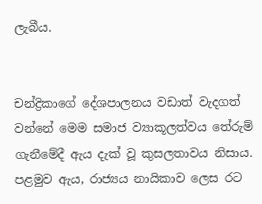ලැබීය.


චන්ද්‍රිකාගේ දේශපාලනය වඩාත් වැදගත් වන්නේ මෙම සමාජ ව්‍යාකූලත්වය තේරුම් ගැනීමේදී ඇය දැක් වූ කුසලතාවය නිසාය. පළමුව ඇය, රාජ්‍යය නායිකාව ලෙස රට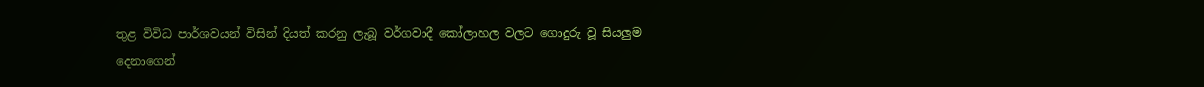තුළ විවිධ පාර්ශවයන් විසින් දියත් කරනු ලැබූ වර්ගවාදී කෝලාහල වලට ගොදුරු වූ සියලුම දෙනාගෙන්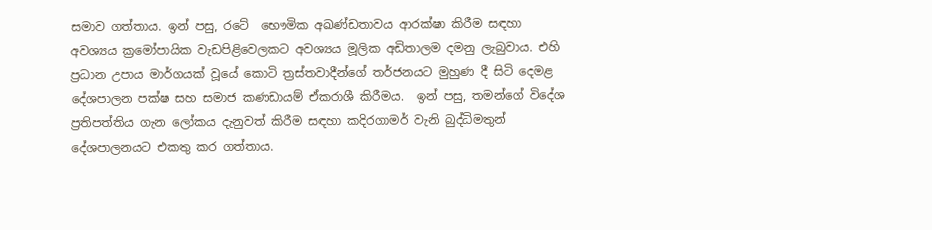සමාව ගත්තාය. ඉන් පසු, රටේ  භෞමික අඛණ්ඩතාවය ආරක්ෂා කිරීම සඳහා අවශ්‍යය ක්‍රමෝපායික වැඩපිළිවෙලකට අවශ්‍යය මූලික අඩිතාලම දමනු ලැබුවාය. එහි ප්‍රධාන උපාය මාර්ගයක් වූයේ කොටි ත්‍රස්තවාදීන්ගේ තර්ජනයට මුහුණ දී සිටි දෙමළ දේශපාලන පක්ෂ සහ සමාජ කණඩායම් ඒකරාශී කිරීමය.  ඉන් පසු, තමන්ගේ විදේශ ප්‍රතිපත්තිය ගැන ලෝකය දැනුවත් කිරීම සඳහා කදිරගාමර් වැනි බුද්ධිමතුන් දේශපාලනයට එකතු කර ගත්තාය.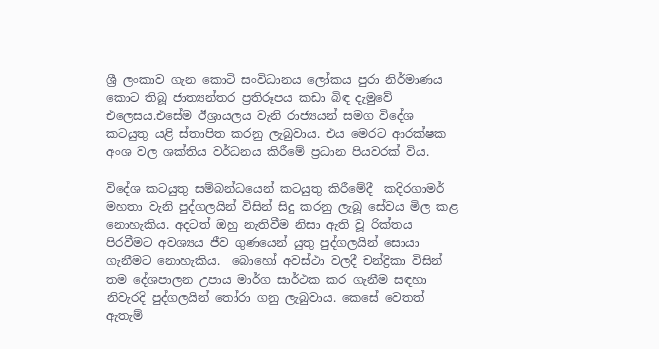ශ්‍රී ලංකාව ගැන කොටි සංවිධානය ලෝකය පුරා නිර්මාණය කොට තිබූ ජාත්‍යන්තර ප්‍රතිරූපය කඩා බිඳ දැමුවේ එලෙසය.එසේම ඊශ්‍රායලය වැනි රාජ්‍යයන් සමග විදේශ කටයුතු යළි ස්තාපිත කරනු ලැබුවාය. එය මෙරට ආරක්ෂක අංශ වල ශක්තිය වර්ධනය කිරීමේ ප්‍රධාන පියවරක් විය.

විදේශ කටයුතු සම්බන්ධයෙන් කටයුතු කිරීමේදී  කදිරගාමර් මහතා වැනි පුද්ගලයින් විසින් සිදු කරනු ලැබූ සේවය මිල කළ නොහැකිය. අදටත් ඔහු නැතිවීම නිසා ඇති වූ රික්තය පිරවීමට අවශ්‍යය ජීව ගුණයෙන් යුතු පුද්ගලයින් සොයා ගැනීමට නොහැකිය.  බොහෝ අවස්ථා වලදී චන්ද්‍රිකා විසින් තම දේශපාලන උපාය මාර්ග සාර්ථක කර ගැනීම සඳහා නිවැරදි පුද්ගලයින් තෝරා ගනු ලැබුවාය. කෙසේ වෙතත් ඇතැම්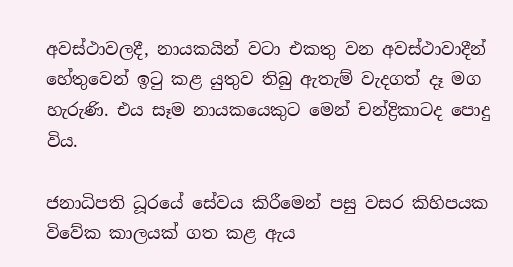අවස්ථාවලදී, නායකයින් වටා එකතු වන අවස්ථාවාදීන් හේතුවෙන් ඉටු කළ යුතුව තිබු ඇතැම් වැදගත් දෑ මග හැරුණි. එය සෑම නායකයෙකුට මෙන් චන්ද්‍රිකාටද පොදු විය.

ජනාධිපති ධූරයේ සේවය කිරීමෙන් පසු වසර කිහිපයක විවේක කාලයක් ගත කළ ඇය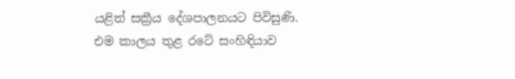යළිත් සක්‍රීය දේශපාලනයට පිවිසුණි. එම කාලය තුළ රටේ සංහිඳියාව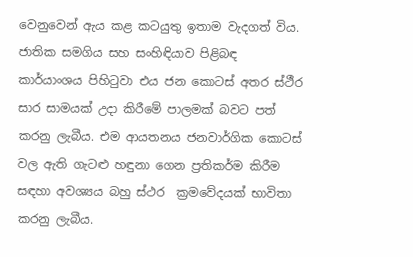වෙනුවෙන් ඇය කළ කටයුතු ඉතාම වැදගත් විය. ජාතික සමගිය සහ සංහිඳියාව පිළිබඳ කාර්යාංශය පිහිටුවා එය ජන කොටස් අතර ස්ථීර සාර සාමයක් උදා කිරීමේ පාලමක් බවට පත් කරනු ලැබීය. එම ආයතනය ජනවාර්ගික කොටස්  වල ඇති ගැටළු හඳුනා ගෙන ප්‍රතිකර්ම කිරීම සඳහා අවශ්‍යය බහු ස්ථර  ක්‍රමවේදයක් භාවිතා කරනු ලැබීය.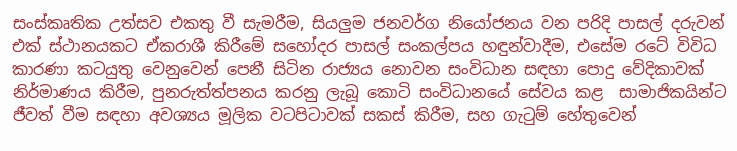සංස්කෘතික උත්සව එකතු වී සැමරීම, සියලුම ජනවර්ග නියෝජනය වන පරිදි පාසල් දරුවන් එක් ස්ථානයකට ඒකරාශී කිරීමේ සහෝදර පාසල් සංකල්පය හඳුන්වාදීම, එසේම රටේ විවිධ කාරණා කටයුතු වෙනුවෙන් පෙනී සිටින රාජ්‍යය නොවන සංවිධාන සඳහා පොදු වේදිකාවක් නිර්මාණය කිරීම, පුනරුත්ත්පනය කරනු ලැබූ කොටි සංවිධානයේ සේවය කළ  සාමාජිකයින්ට ජීවත් වීම සඳහා අවශ්‍යය මූලික වටපිටාවක් සකස් කිරීම, සහ ගැටුම් හේතුවෙන්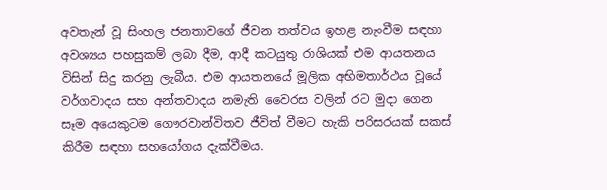අවතැන් වූ සිංහල ජනතාවගේ ජීවන තත්වය ඉහළ නැංවීම සඳහා අවශ්‍යය පහසුකම් ලබා දීම, ආදී කටයුතු රාශියක් එම ආයතනය විසින් සිදු කරනු ලැබීය. එම ආයතනයේ මූලික අභිමතාර්ථය වූයේ වර්ගවාදය සහ අන්තවාදය නමැති වෛරස වලින් රට මුදා ගෙන සෑම අයෙකුටම ගෞරවාන්විතව ජීවිත් වීමට හැකි පරිසරයක් සකස් කිරීම සඳහා සහයෝගය දැක්වීමය.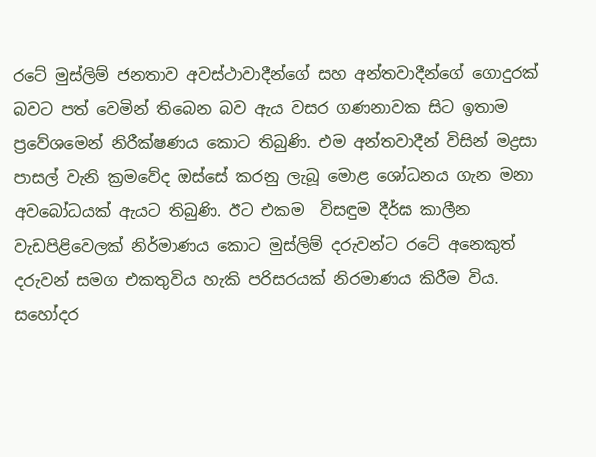රටේ මුස්ලිම් ජනතාව අවස්ථාවාදීන්ගේ සහ අන්තවාදීන්ගේ ගොදුරක් බවට පත් වෙමින් තිබෙන බව ඇය වසර ගණනාවක සිට ඉතාම ප්‍රවේශමෙන් නිරීක්ෂණය කොට තිබුණි. එම අන්තවාදීන් විසින් මද්‍රසා පාසල් වැනි ක්‍රමවේද ඔස්සේ කරනු ලැබූ මොළ ශෝධනය ගැන මනා අවබෝධයක් ඇයට තිබුණි. ඊට එකම  විසඳුම දීර්ඝ කාලීන වැඩපිළිවෙලක් නිර්මාණය කොට මුස්ලිම් දරුවන්ට රටේ අනෙකුත් දරුවන් සමග එකතුවිය හැකි පරිසරයක් නිරමාණය කිරීම විය. සහෝදර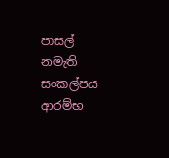පාසල් නමැති සංකල්පය ආරම්භ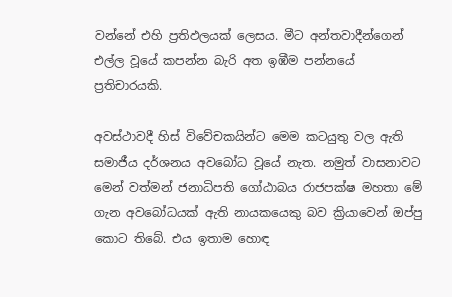වන්නේ එහි ප්‍රතිඵලයක් ලෙසය. මීට අන්තවාදීන්ගෙන් එල්ල වූයේ කපන්න බැරි අත ඉඹීම පන්නයේ ප්‍රතිචාරයකි.

අවස්ථාවදී හිස් විවේචකයින්ට මෙම කටයුතු වල ඇති සමාජීය දර්ශනය අවබෝධ වූයේ නැත. නමුත් වාසනාවට මෙන් වත්මන් ජනාධිපති ගෝඨාබය රාජපක්ෂ මහතා මේ ගැන අවබෝධයක් ඇති නායකයෙකු බව ක්‍රියාවෙන් ඔප්පු කොට තිබේ. එය ඉතාම හොඳ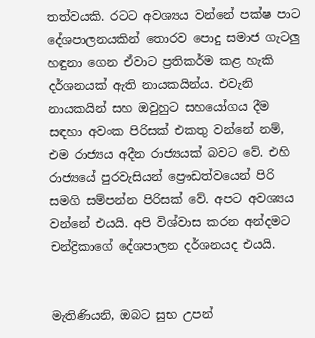තත්වයකි. රටට අවශ්‍යය වන්නේ පක්ෂ පාට දේශපාලනයකින් තොරව පොදු සමාජ ගැටලු හඳුනා ගෙන ඒවාට ප්‍රතිකර්ම කළ හැකි දර්ශනයක් ඇති නායකයින්ය. එවැනි නායකයින් සහ ඔවුහුට සහයෝගය දීම සඳහා අවංක පිරිසක් එකතු වන්නේ නම්, එම රාජ්‍යය අදීන රාජ්‍යයක් බවට වේ. එහි රාජ්‍යයේ පුරවැසියන් ප්‍රෞඩත්වයෙන් පිරි සමගි සම්පන්න පිරිසක් වේ. අපට අවශ්‍යය වන්නේ එයයි. අපි විශ්වාස කරන අන්දමට චන්ද්‍රිකාගේ දේශපාලන දර්ශනයද එයයි.


මැතිණියනි, ඔබට සුභ උපන්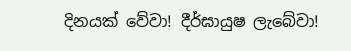දිනයක් වේවා! දීර්ඝායුෂ ලැබේවා!